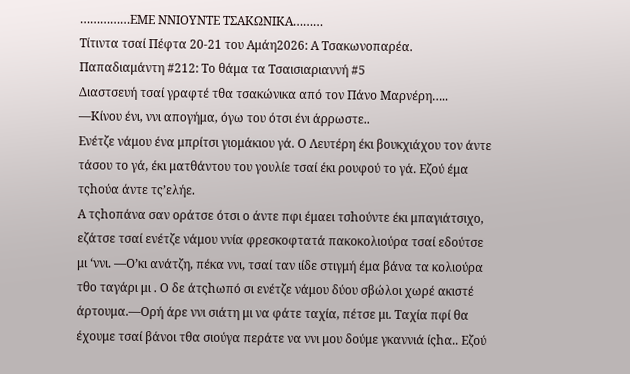……………ΕΜΕ ΝΝΙΟΥΝΤΕ ΤΣΑΚΩΝΙΚΑ………
Τίτιντα τσαί Πέφτα 20-21 του Αμάη2026: Α Τσακωνοπαρέα.
Παπαδιαμάντη #212: Το θάμα τα Τσαισιαριαννή #5
Διαστσευή τσαί γραφτέ τθα τσακώνικα από τον Πάνο Μαρνέρη…..
—Κίνου ένι, ννι απογήμα, όγω του ότσι ένι άρρωστε..
Ενέτζε νάμου ένα μπρίτσι γιομάκιου γά. Ο Λευτέρη έκι βουκχιάχου τον άντε τάσου το γά, έκι ματθάντου του γουλίε τσαί έκι ρουφού το γά. Εζού έμα τςhούα άντε τς’ελήε.
Α τςhoπάνα σαν οράτσε ότσι ο άντε πφι έμαει τσhούντε έκι μπαγιάτσιχο, εζάτσε τσαί ενέτζε νάμου ννία φρεσκοφτατά πακοκολιούρα τσαί εδούτσε μι ‘ννι. —Ο’κι ανάτζη, πέκα ννι, τσαί ταν ιίδε στιγμή έμα βάνα τα κολιούρα τθο ταγάρι μι . Ο δε άτςhωπό σι ενέτζε νάμου δύου σβώλοι χωρέ ακιστέ άρτουμα.—Ορή άρε ννι σιάτη μι να φάτε ταχία, πέτσε μι. Ταχία πφί θα έχουμε τσαί βάνοι τθα σιούγα περάτε να ννι μου δούμε γκαννιά ίςhα.. Εζού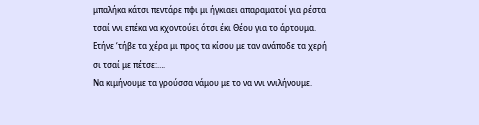μπαλήκα κάτσι πεντάρε πφι μι ήγκιαει απαραματοί για ρέστα τσαί ννι επέκα να κχοντούει ότσι έκι Θέου για το άρτουμα. Ετήνε ‘τήβε τα χέρα μι προς τα κίσου με ταν ανάποδε τα χερή σι τσαί με πέτσε:….
Να κιμήνουμε τα γρούσσα νάμου με το να ννι ννιλήνουμε.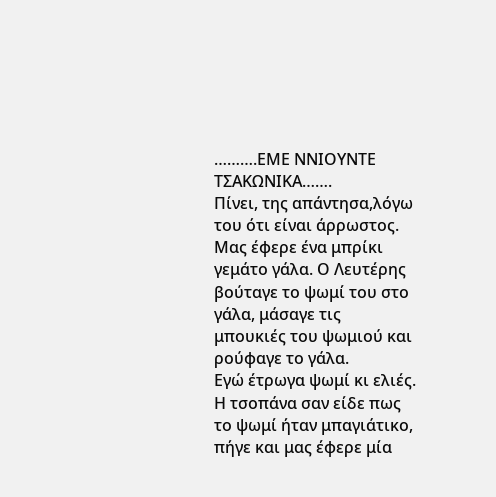……….ΕΜΕ ΝΝΙΟΥΝΤΕ ΤΣΑΚΩΝΙΚΑ…….
Πίνει, της απάντησα,λόγω του ότι είναι άρρωστος.
Μας έφερε ένα μπρίκι γεμάτο γάλα. Ο Λευτέρης βούταγε το ψωμί του στο γάλα, μάσαγε τις μπουκιές του ψωμιού και ρούφαγε το γάλα.
Εγώ έτρωγα ψωμί κι ελιές. Η τσοπάνα σαν είδε πως το ψωμί ήταν μπαγιάτικο, πήγε και μας έφερε μία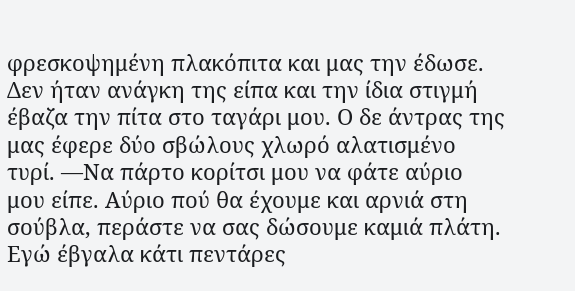φρεσκοψημένη πλακόπιτα και μας την έδωσε. Δεν ήταν ανάγκη της είπα και την ίδια στιγμή έβαζα την πίτα στο ταγάρι μου. Ο δε άντρας της μας έφερε δύο σβώλους χλωρό αλατισμένο τυρί. —Να πάρτο κορίτσι μου να φάτε αύριο μου είπε. Αύριο πού θα έχουμε και αρνιά στη σούβλα, περάστε να σας δώσουμε καμιά πλάτη. Εγώ έβγαλα κάτι πεντάρες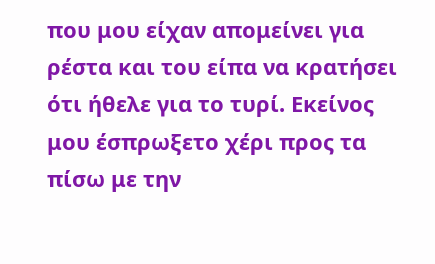που μου είχαν απομείνει για ρέστα και του είπα να κρατήσει ότι ήθελε για το τυρί. Εκείνος μου έσπρωξετο χέρι προς τα πίσω με την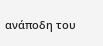ανάποδη του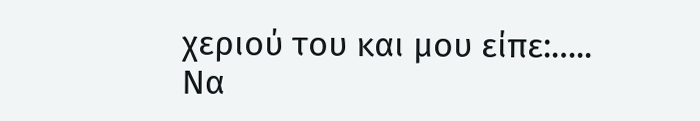χεριού του και μου είπε:…..
Να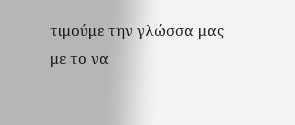τιμούμε την γλώσσα μας με το να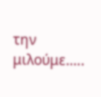την μιλούμε…..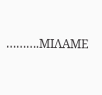……….ΜΙΛΑΜΕ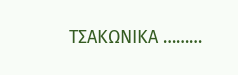ΤΣΑΚΩΝΙΚΑ ………